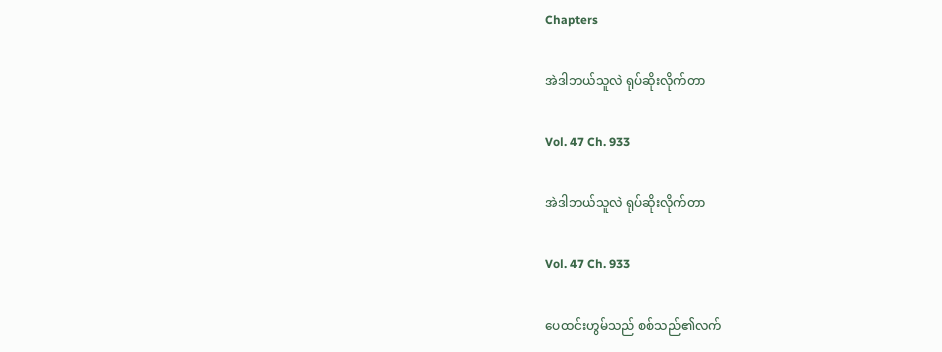Chapters

အဲဒါဘယ်သူလဲ ရုပ်ဆိုးလိုက်တာ

Vol. 47 Ch. 933

အဲဒါဘယ်သူလဲ ရုပ်ဆိုးလိုက်တာ

Vol. 47 Ch. 933

ပေထင်းဟွမ်သည် စစ်သည်၏လက်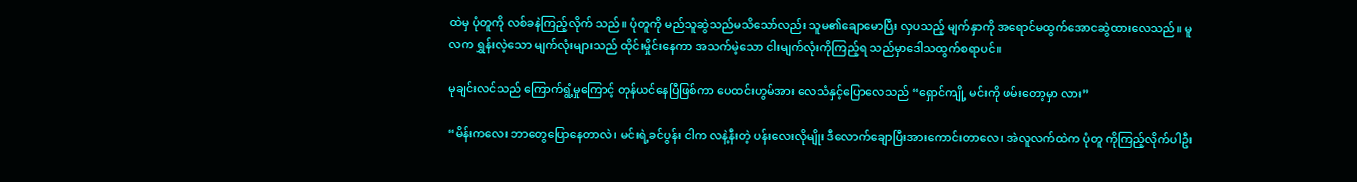ထဲမှ ပုံတူကို လစ်ခနဲကြည့်လိုက် သည်။ ပုံတူကို မည်သူဆွဲသည်မသိသော်လည်း သူမ၏ချောမောပြီး လှပသည့် မျက်နှာကို အရောင်မထွက်အောငဆွဲထားလေသည်။ မူလက ရွှန်းလဲ့သော မျက်လုံးများသည် ထိုင်းမှိုင်းနေကာ အသက်မဲ့သော ငါးမျက်လုံးကိုကြည့်ရ သည်မှာဒေါသထွက်စရာပင်။

မုချင်းလင်သည် ကြောက်ရွံ့မှုကြောင့် တုန်ယင်နေပြီဖြစ်ကာ ပေထင်းဟွမ်အား လေသံနှင့်ပြောလေသည် “ရှောင်ကျို့ မင်းကို ဖမ်းတော့မှာ လား”

“မိန်းကလေး ဘာတွေပြောနေတာလဲ၊ မင်းရဲ့ခင်ပွန်း ငါက လနဲ့နီးတဲ့ ပန်းလေးလိုမျိုး ဒီလောက်ချောပြီးအားကောင်းတာလေ၊ အဲလူလက်ထဲက ပုံတူ ကိုကြည့်လိုက်ပါဦး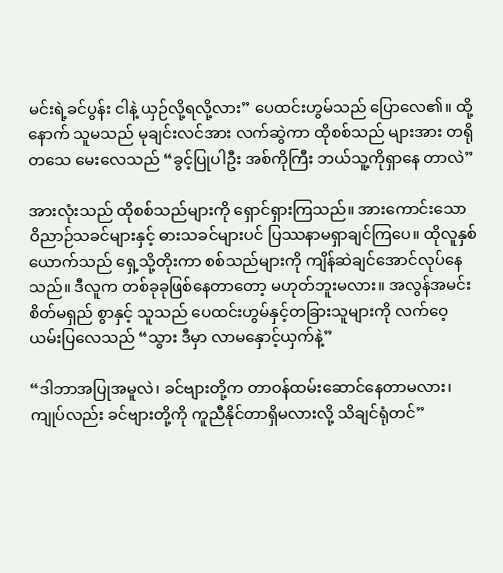မင်းရဲ့ခင်ပွန်း ငါနဲ့ ယှဉ်လို့ရလို့လား” ပေထင်းဟွမ်သည် ပြောလေ၏။ ထို့နောက် သူမသည် မုချင်းလင်အား လက်ဆွဲကာ ထိုစစ်သည် များအား တရိုတသေ မေးလေသည် “ခွင့်ပြုပါဦး အစ်ကိုကြီး ဘယ်သူ့ကိုရှာနေ တာလဲ”

အားလုံးသည် ထိုစစ်သည်များကို ရှောင်ရှားကြသည်။ အားကောင်းသော ဝိညာဉ်သခင်များနှင့် ဓားသခင်များပင် ပြဿနာမရှာချင်ကြပေ။ ထိုလူနှစ် ယောက်သည် ရှေ့သို့တိုးကာ စစ်သည်များကို ကျိန်ဆဲချင်အောင်လုပ်နေသည်။ ဒီလူက တစ်ခုခုဖြစ်နေတာတော့ မဟုတ်ဘူးမလား။ အလွန်အမင်း စိတ်မရှည် စွာနှင့် သူသည် ပေထင်းဟွမ်နှင့်တခြားသူများကို လက်ဝေ့ယမ်းပြလေသည် “သွား ဒီမှာ လာမနှောင့်ယှက်နဲ့”

“ဒါဘာအပြုအမူလဲ၊ ခင်ဗျားတို့က တာဝန်ထမ်းဆောင်နေတာမလား၊ ကျုပ်လည်း ခင်ဗျားတို့ကို ကူညီနိုင်တာရှိမလားလို့ သိချင်ရုံတင်”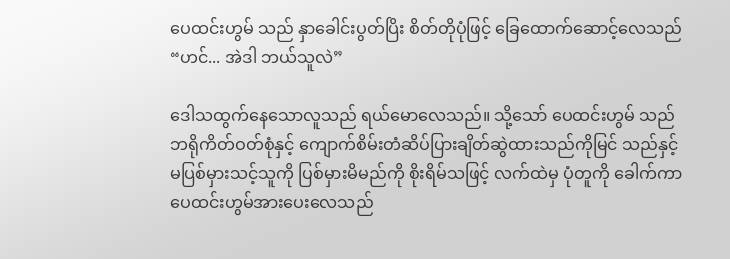ပေထင်းဟွမ် သည် နှာခေါင်းပွတ်ပြိး စိတ်တိုပုံဖြင့် ခြေထောက်ဆောင့်လေသည် “ဟင်... အဲဒါ ဘယ်သူလဲ”

ဒေါသထွက်နေသောလူသည် ရယ်မောလေသည်။ သို့သော် ပေထင်းဟွမ် သည် ဘရိုကိတ်ဝတ်စုံနှင့် ကျောက်စိမ်းတံဆိပ်ပြားချိတ်ဆွဲထားသည်ကိုမြင် သည်နှင့် မပြစ်မှားသင့်သူကို ပြစ်မှားမိမည်ကို စိုးရိမ်သဖြင့် လက်ထဲမှ ပုံတူကို ခေါက်ကာ ပေထင်းဟွမ်အားပေးလေသည်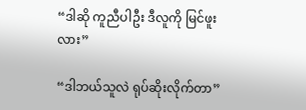“ဒါဆို ကူညီပါဦး ဒီလူကို မြင်ဖူးလား”

“ဒါဘယ်သူလဲ ရုပ်ဆိုးလိုက်တာ”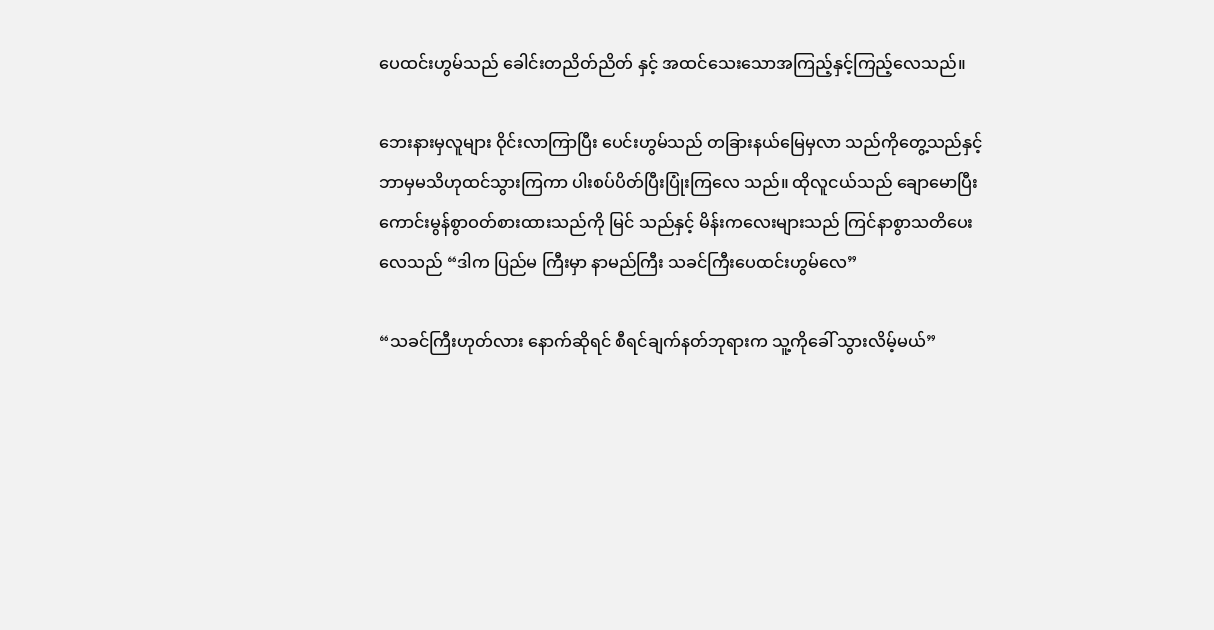ပေထင်းဟွမ်သည် ခေါင်းတညိတ်ညိတ် နှင့် အထင်သေးသောအကြည့်နှင့်ကြည့်လေသည်။

ဘေးနားမှလူများ ဝိုင်းလာကြာပြီး ပေင်းဟွမ်သည် တခြားနယ်မြေမှလာ သည်ကိုတွေ့သည်နှင့် ဘာမှမသိဟုထင်သွားကြကာ ပါးစပ်ပိတ်ပြီးပြုံးကြလေ သည်။ ထိုလူငယ်သည် ချောမောပြီး ကောင်းမွန်စွာဝတ်စားထားသည်ကို မြင် သည်နှင့် မိန်းကလေးများသည် ကြင်နာစွာသတိပေးလေသည် “ဒါက ပြည်မ ကြီးမှာ နာမည်ကြီး သခင်ကြီးပေထင်းဟွမ်လေ”

“သခင်ကြီးဟုတ်လား နောက်ဆိုရင် စီရင်ချက်နတ်ဘုရားက သူ့ကိုခေါ် သွားလိမ့်မယ်”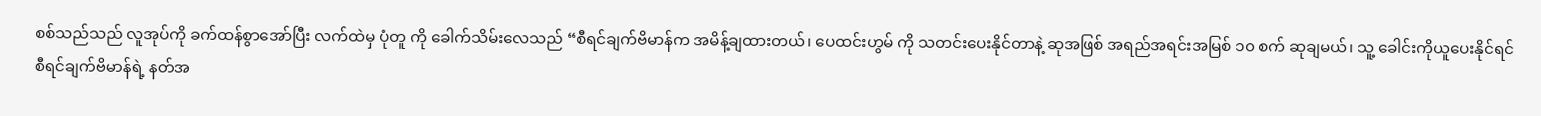စစ်သည်သည် လူအုပ်ကို ခက်ထန်စွာအော်ပြီး လက်ထဲမှ ပုံတူ ကို ခေါက်သိမ်းလေသည် “စီရင်ချက်ဗိမာန်က အမိန့်ချထားတယ်၊ ပေထင်းဟွမ် ကို သတင်းပေးနိုင်တာနဲ့ ဆုအဖြစ် အရည်အရင်းအမြစ် ၁၀ စက် ဆုချမယ်၊ သူ့ ခေါင်းကိုယူပေးနိုင်ရင် စီရင်ချက်ဗိမာန်ရဲ့ နတ်အ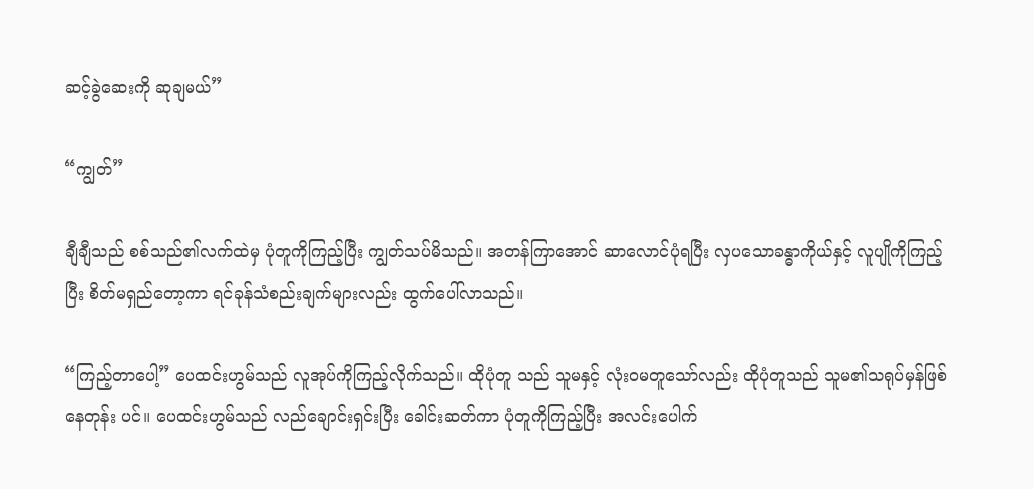ဆင့်ခွဲဆေးကို ဆုချမယ်”

“ကျွတ်”

ချီချီသည် စစ်သည်၏လက်ထဲမှ ပုံတူကိုကြည့်ပြီး ကျွတ်သပ်မိသည်။ အတန်ကြာအောင် ဆာလောင်ပုံရပြီး လှပသောခန္ဓာကိုယ်နှင့် လူပျိုကိုကြည့်ပြီး စိတ်မရှည်တော့ကာ ရင်ခုန်သံစည်းချက်များလည်း ထွက်ပေါ်လာသည်။

“ကြည့်တာပေါ့” ပေထင်းဟွမ်သည် လူအုပ်ကိုကြည့်လိုက်သည်။ ထိုပုံတူ သည် သူမနှင့် လုံးဝမတူသော်လည်း ထိုပုံတူသည် သူမ၏သရုပ်မှန်ဖြစ်နေတုန်း ပင်။ ပေထင်းဟွမ်သည် လည်ချောင်းရှင်းပြီး ခေါင်းဆတ်ကာ ပုံတူကိုကြည့်ပြီး အလင်းပေါက်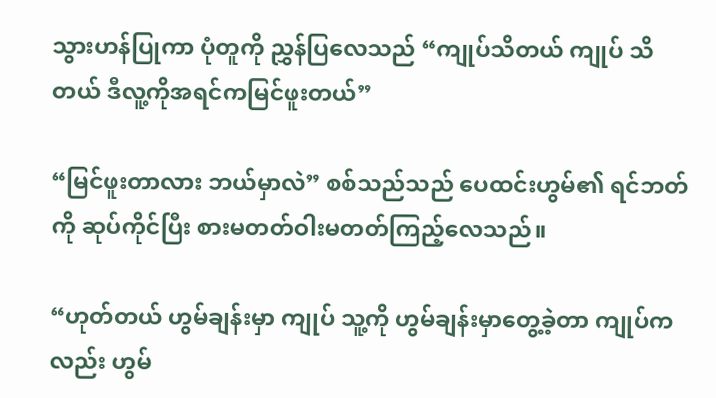သွားဟန်ပြုကာ ပုံတူကို ညွှန်ပြလေသည် “ကျုပ်သိတယ် ကျုပ် သိတယ် ဒီလူ့ကိုအရင်ကမြင်ဖူးတယ်”

“မြင်ဖူးတာလား ဘယ်မှာလဲ” စစ်သည်သည် ပေထင်းဟွမ်၏ ရင်ဘတ်ကို ဆုပ်ကိုင်ပြီး စားမတတ်ဝါးမတတ်ကြည့်လေသည်။

“ဟုတ်တယ် ဟွမ်ချန်းမှာ ကျုပ် သူ့ကို ဟွမ်ချန်းမှာတွေ့ခဲ့တာ ကျုပ်က လည်း ဟွမ်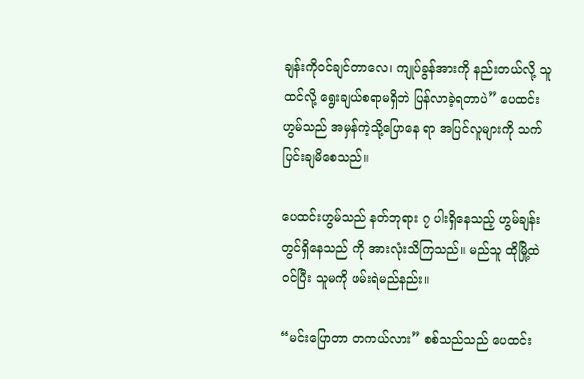ချန်းကိုဝင်ချင်တာလေ၊ ကျုပ်ခွန်အားကို နည်းတယ်လို့ သူထင်လို့ ရွေးချယ်စရာမရှိဘဲ ပြန်လာခဲ့ရတာပဲ” ပေထင်းဟွမ်သည် အမှန်ကဲ့သို့ပြောနေ ရာ အပြင်လူများကို သက်ပြင်းချမိစေသည်။

ပေထင်းဟွမ်သည် နတ်ဘုရား ၇ ပါးရှိနေသည့် ဟွမ်ချန်းတွင်ရှိနေသည် ကို အားလုံးသိကြသည်။ မည်သူ ထိုမြို့ထဲဝင်ပြီး သူမကို ဖမ်းရဲမည်နည်း။

“မင်းပြောတာ တကယ်လား” စစ်သည်သည် ပေထင်း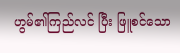ဟွမ်၏ကြည်လင် ပြီး ဖြူစင်သော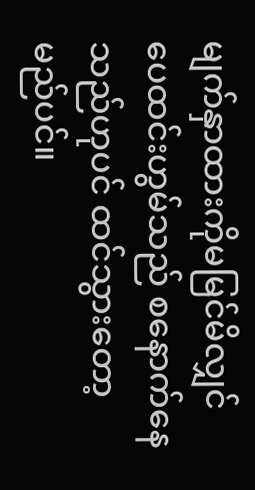မျက်နှာထားကိုမမြင်မိလျှင် ပေထင်းဟွမ်သည် စနောက်နေ သည်ဟုပင် ထင်သွားတော့မည်ပင်။